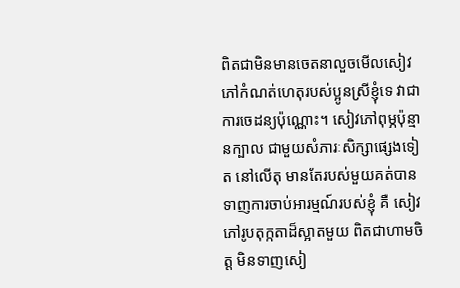ពិតជាមិនមានចេតនាលួចមើលសៀវភៅកំណត់ហេតុរបស់ប្អូនស្រីខ្ញុំទេ វាជាការចេដន្យប៉ុណ្ណោះ។ សៀវភៅពុម្ភប៉ុន្មានក្បាល ជាមួយសំភារៈសិក្សាផ្សេងទៀត នៅលើតុ មានតែរបស់មួយគត់បាន ទាញការចាប់អារម្មណ៍របស់ខ្ញុំ គឺ សៀវភៅរូបតុក្កតាដ៏ស្អាតមួយ ពិតជាហាមចិត្ត មិនទាញសៀ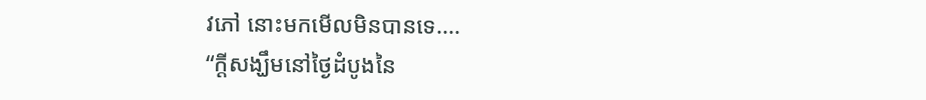វភៅ នោះមកមើលមិនបានទេ....
“ក្តីសង្ឃឹមនៅថ្ងៃដំបូងនៃ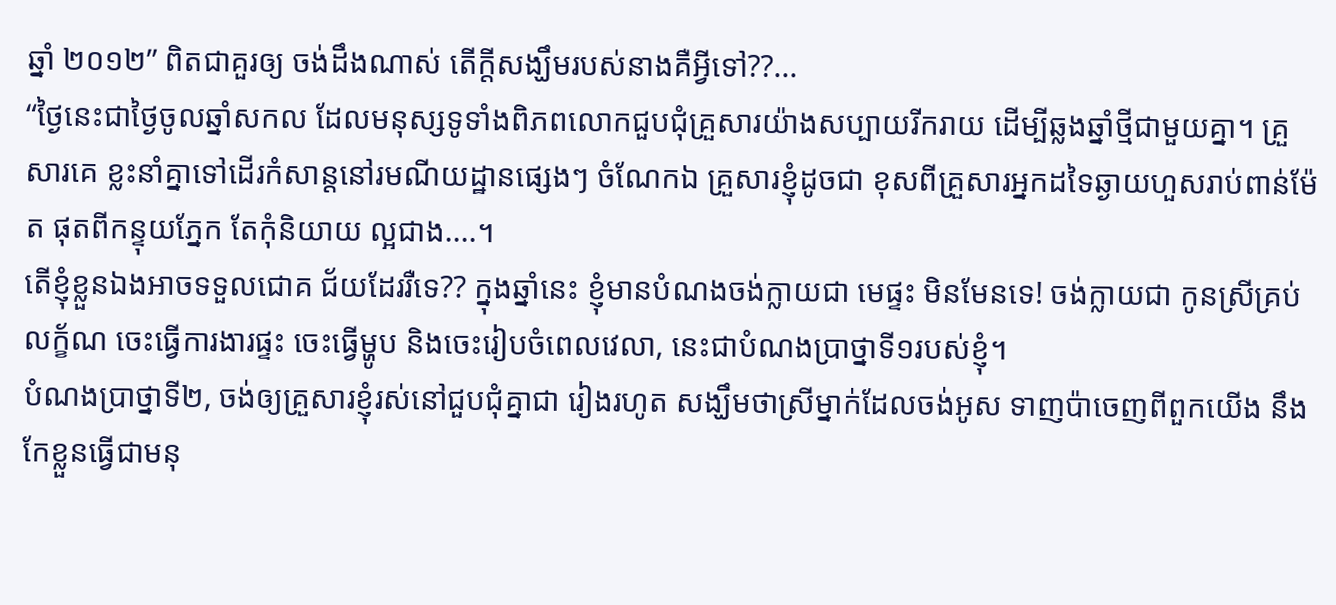ឆ្នាំ ២០១២” ពិតជាគួរឲ្យ ចង់ដឹងណាស់ តើក្តីសង្ឃឹមរបស់នាងគឺអ្វីទៅ??...
“ថ្ងៃនេះជាថ្ងៃចូលឆ្នាំសកល ដែលមនុស្សទូទាំងពិភពលោកជួបជុំគ្រួសារយ៉ាងសប្បាយរីករាយ ដើម្បីឆ្លងឆ្នាំថ្មីជាមួយគ្នា។ គ្រួសារគេ ខ្លះនាំគ្នាទៅដើរកំសាន្តនៅរមណីយដ្ឋានផ្សេងៗ ចំណែកឯ គ្រួសារខ្ញុំដូចជា ខុសពីគ្រួសារអ្នកដទៃឆ្ងាយហួសរាប់ពាន់ម៉ែត ផុតពីកន្ទុយភ្នែក តែកុំនិយាយ ល្អជាង....។
តើខ្ញុំខ្លួនឯងអាចទទួលជោគ ជ័យដែររឺទេ?? ក្នុងឆ្នាំនេះ ខ្ញុំមានបំណងចង់ក្លាយជា មេផ្ទះ មិនមែនទេ! ចង់ក្លាយជា កូនស្រីគ្រប់ លក្ខ័ណ ចេះធ្វើការងារផ្ទះ ចេះធ្វើម្ហូប និងចេះរៀបចំពេលវេលា, នេះជាបំណងប្រាថ្នាទី១របស់ខ្ញុំ។
បំណងប្រាថ្នាទី២, ចង់ឲ្យគ្រួសារខ្ញុំរស់នៅជួបជុំគ្នាជា រៀងរហូត សង្ឃឹមថាស្រីម្នាក់ដែលចង់អូស ទាញប៉ាចេញពីពួកយើង នឹងកែខ្លួនធ្វើជាមនុ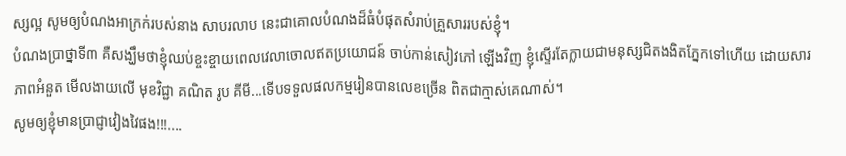ស្សល្អ សូមឲ្យបំណងអាក្រក់របស់នាង សាបរលាប នេះជាគោលបំណងដ៏ធំបំផុតសំរាប់គ្រួសាររបស់ខ្ញុំ។
បំណងប្រាថ្នាទី៣ គឺសង្ឃឹមថាខ្ញុំឈប់ខ្ចះខ្ចាយពេលវេលាចោលឥតប្រយោជន៍ ចាប់កាន់សៀវភៅ ឡើងវិញ ខ្ញុំស្ទើរតែក្លាយជាមនុស្សជិតងងិតភ្នែកទៅហើយ ដោយសារភាពអំនួត មើលងាយលើ មុខវិជ្ជា គណិត រូប គីមី...ទើបទទួលផលកម្មរៀនបានលេខច្រើន ពិតជាក្មាស់គេណាស់។
សូមឲ្យខ្ញុំមានប្រាជ្ញាវៀងវៃផង!!!....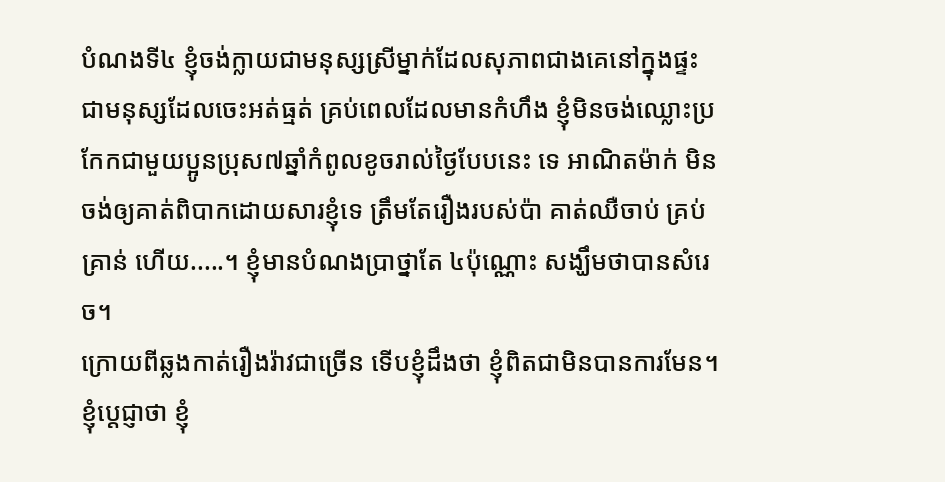បំណងទី៤ ខ្ញុំចង់ក្លាយជាមនុស្សស្រីម្នាក់ដែលសុភាពជាងគេនៅក្នុងផ្ទះ ជាមនុស្សដែលចេះអត់ធ្មត់ គ្រប់ពេលដែលមានកំហឹង ខ្ញុំមិនចង់ឈ្លោះប្រកែកជាមួយប្អូនប្រុស៧ឆ្នាំកំពូលខូចរាល់ថ្ងៃបែបនេះ ទេ អាណិតម៉ាក់ មិនចង់ឲ្យគាត់ពិបាកដោយសារខ្ញុំទេ ត្រឹមតែរឿងរបស់ប៉ា គាត់ឈឺចាប់ គ្រប់គ្រាន់ ហើយ.....។ ខ្ញុំមានបំណងប្រាថ្នាតែ ៤ប៉ុណ្ណោះ សង្ឃឹមថាបានសំរេច។
ក្រោយពីឆ្លងកាត់រឿងរ៉ាវជាច្រើន ទើបខ្ញុំដឹងថា ខ្ញុំពិតជាមិនបានការមែន។ ខ្ញុំប្តេជ្ញាថា ខ្ញុំ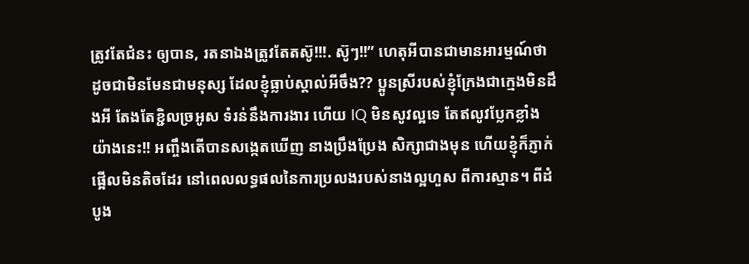ត្រូវតែជំនះ ឲ្យបាន, រតនាឯងត្រូវតែតស៊ូ!!!. ស៊ូៗ!!” ហេតុអីបានជាមានអារម្មណ៍ថា ដូចជាមិនមែនជាមនុស្ស ដែលខ្ញុំធ្លាប់ស្គាល់អីចឹង?? ប្អូនស្រីរបស់ខ្ញុំក្រែងជាក្មេងមិនដឹងអី តែងតែខ្ជិលច្រអូស ទំរន់នឹងការងារ ហើយ IQ មិនសូវល្អទេ តែឥលូវប្លែកខ្លាំងយ៉ាងនេះ!! អញ្ចឹងតើបានសង្កេតឃើញ នាងប្រឹងប្រែង សិក្សាជាងមុន ហើយខ្ញុំក៏ភ្ញាក់ផ្អើលមិនតិចដែរ នៅពេលលទ្ធផលនៃការប្រលងរបស់នាងល្អហួស ពីការស្មាន។ ពីដំបូង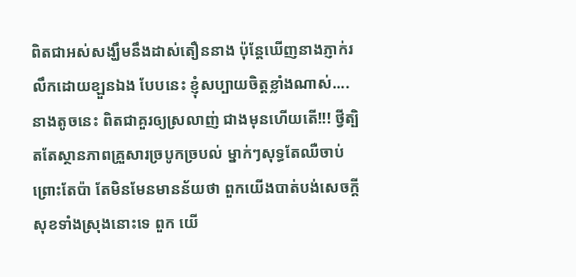ពិតជាអស់សង្ឃឹមនឹងដាស់តឿននាង ប៉ុន្តែឃើញនាងភ្ញាក់រលឹកដោយខ្ឡួនឯង បែបនេះ ខ្ញុំសប្បាយចិត្តខ្លាំងណាស់.... នាងតូចនេះ ពិតជាគួរឲ្យស្រលាញ់ ជាងមុនហើយតើ!!! ថ្វីត្បិតតែស្ថានភាពគ្រួសារច្របូកច្របល់ ម្នាក់ៗសុទ្ធតែឈឺចាប់ព្រោះតែប៉ា តែមិនមែនមានន័យថា ពួកយើងបាត់បង់សេចក្តីសុខទាំងស្រុងនោះទេ ពួក យើ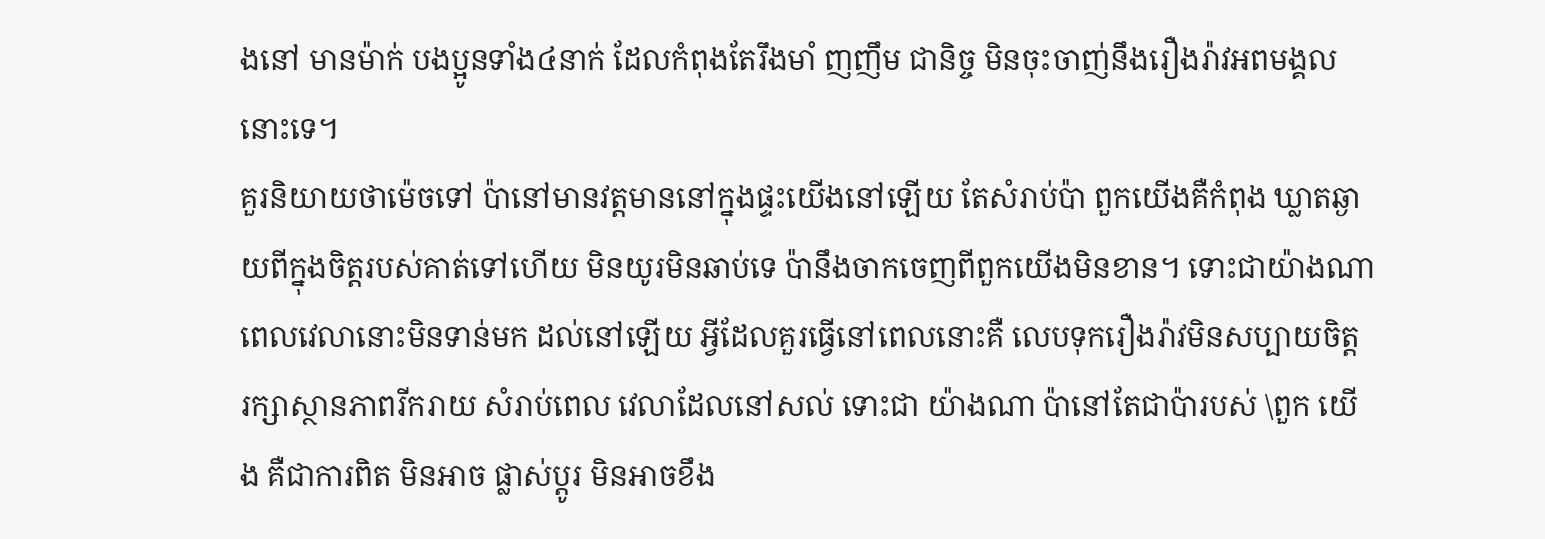ងនៅ មានម៉ាក់ បងប្អូនទាំង៤នាក់ ដែលកំពុងតែរឹងមាំ ញញឹម ជានិច្ច មិនចុះចាញ់នឹងរឿងរ៉ាវអពមង្គលនោះទេ។
គួរនិយាយថាម៉េចទៅ ប៉ានៅមានវត្តមាននៅក្នុងផ្ទះយើងនៅឡើយ តែសំរាប់ប៉ា ពួកយើងគឺកំពុង ឃ្លាតឆ្ងាយពីក្នុងចិត្តរបស់គាត់ទៅហើយ មិនយូរមិនឆាប់ទេ ប៉ានឹងចាកចេញពីពួកយើងមិនខាន។ ទោះជាយ៉ាងណាពេលវេលានោះមិនទាន់មក ដល់នៅឡើយ អ្វីដែលគួរធ្វើនៅពេលនោះគឺ លេបទុករឿងរ៉ាវមិនសប្បាយចិត្ត រក្សាស្ថានភាពរីករាយ សំរាប់ពេល វេលាដែលនៅសល់ ទោះជា យ៉ាងណា ប៉ានៅតែជាប៉ារបស់ \ពួក យើង គឺជាការពិត មិនអាច ផ្លាស់ប្តូរ មិនអាចខឹង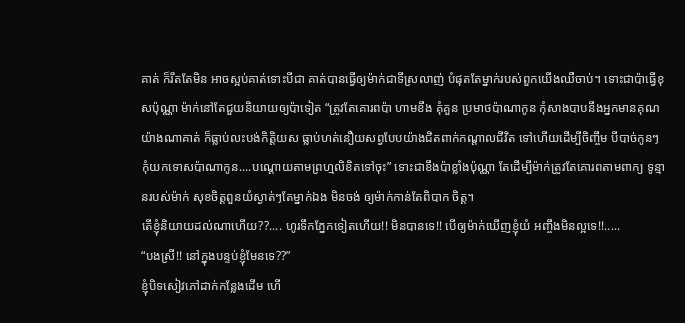គាត់ ក៏រឹតតែមិន អាចស្អប់គាត់ទោះបីជា គាត់បានធ្វើឲ្យម៉ាក់ជាទីស្រលាញ់ បំផុតតែម្នាក់របស់ពួកយើងឈឺចាប់។ ទោះជាប៉ាធ្វើខុសប៉ុណ្ណា ម៉ាក់នៅតែជួយនិយាយឲ្យប៉ាទៀត “ត្រូវតែគោរពប៉ា ហាមខឹង គុំគួន ប្រមាថប៉ាណាកូន កុំសាងបាបនឹងអ្នកមានគុណ យ៉ាងណាគាត់ ក៏ធ្លាប់លះបង់កិត្តិយស ធ្លាប់ហត់នឿយសព្វបែបយ៉ាងជិតពាក់កណ្តាលជីវិត ទៅហើយដើម្បីចិញ្ចឹម បីបាច់កូនៗ កុំយកទោសប៉ាណាកូន....បណ្តោយតាមព្រហ្មលិខិតទៅចុះ” ទោះជាខឹងប៉ាខ្លាំងប៉ុណ្ណា តែដើម្បីម៉ាក់ត្រូវតែគោរពតាមពាក្យ ទូន្មានរបស់ម៉ាក់ សុខចិត្តពួនយំស្ងាត់ៗតែម្នាក់ឯង មិនចង់ ឲ្យម៉ាក់កាន់តែពិបាក ចិត្ត។
តើខ្ញុំនិយាយដល់ណាហើយ??.... ហូរទឹកភ្នែកទៀតហើយ!! មិនបានទេ!! បើឲ្យម៉ាក់ឃើញខ្ញុំយំ អញ្ចឹងមិនល្អទេ!!.....
“បងស្រី!! នៅក្នុងបន្ទប់ខ្ញុំមែនទេ??”
ខ្ញុំបិទសៀវភៅដាក់កន្លែងដើម ហើ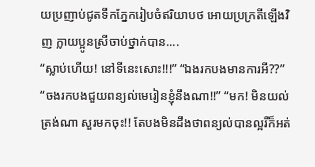យប្រញាប់ជូតទឹកភ្នែករៀបចំឥរិយាបថ អោយប្រក្រតីឡើងវិញ ក្លាយប្អូនស្រីចាប់ថ្នាក់បាន....
“ស្លាប់ហើយ! នៅទីនេះសោះ!!!” “ឯងរកបងមានការអី??”
“ចងរកបងជួយពន្យល់មេរៀនខ្ញុំនឹងណា!!” “មក! មិនយល់ត្រង់ណា សួរមកចុះ!! តែបងមិនដឹងថាពន្យល់បានល្អរឺក៏អត់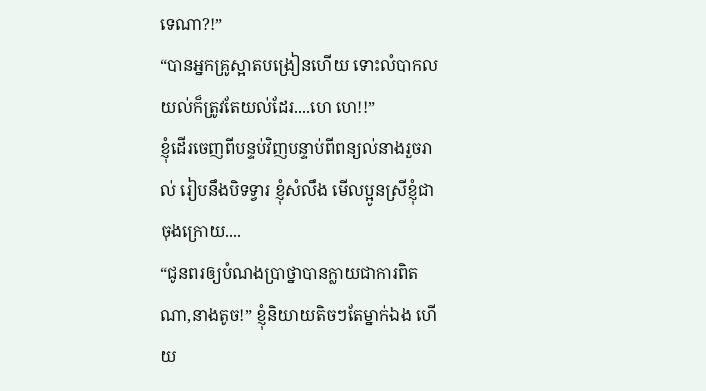ទេណា?!”
“បានអ្នកគ្រូស្អាតបង្រៀនហើយ ទោះលំបាកលយល់ក៏ត្រូវតែយល់ដែរ....ហេ ហេ!!”
ខ្ញុំដើរចេញពីបន្ទប់វិញបន្ទាប់ពីពន្យល់នាងរួចរាល់ រៀបនឹងបិទទ្វារ ខ្ញុំសំលឹង មើលប្អូនស្រីខ្ញុំជា ចុងក្រោយ....
“ជូនពរឲ្យបំណងប្រាថ្នាបានក្លាយជាការពិតណា,នាងតូច!” ខ្ញុំនិយាយតិចៗតែម្នាក់ឯង ហើយ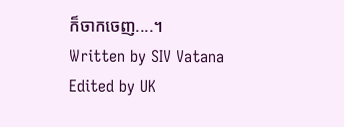ក៏ចាកចេញ....។
Written by SIV Vatana
Edited by UK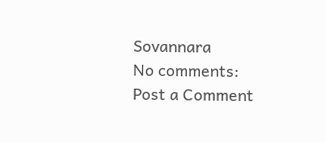Sovannara
No comments:
Post a Comment